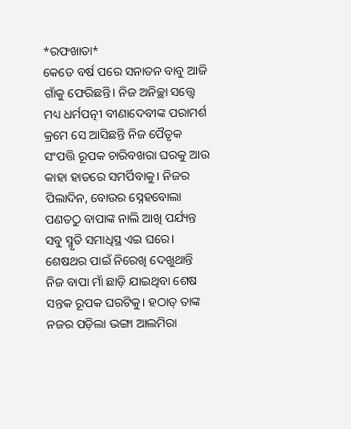*ରଫଖାତା*
କେତେ ବର୍ଷ ପରେ ସନାତନ ବାବୁ ଆଜି ଗାଁକୁ ଫେରିଛନ୍ତି। ନିଜ ଅନିଚ୍ଛା ସତ୍ତ୍ବେ ମଧ୍ୟ ଧର୍ମପତ୍ନୀ ବୀଣାଦେବୀଙ୍କ ପରାମର୍ଶ କ୍ରମେ ସେ ଆସିଛନ୍ତି ନିଜ ପୈତୃକ ସଂପତ୍ତି ରୂପକ ଚାରିବଖରା ଘରକୁ ଆଉ କାହା ହାତରେ ସମର୍ପିବାକୁ। ନିଜର ପିଲାଦିନ, ବୋଉର ସ୍ନେହବୋଲା ପଣତଠୁ ବାପାଙ୍କ ନାଲି ଆଖି ପର୍ଯ୍ୟନ୍ତ ସବୁ ସ୍ମୃତି ସମାଧିସ୍ଥ ଏଇ ଘରେ।
ଶେଷଥର ପାଇଁ ନିରେଖି ଦେଖୁଥାନ୍ତି ନିଜ ବାପା ମାଁ ଛାଡ଼ି ଯାଇଥିବା ଶେଷ ସନ୍ତକ ରୂପକ ଘରଟିକୁ। ହଠାତ୍ ତାଙ୍କ ନଜର ପଡ଼ିଲା ଭଙ୍ଗା ଆଲମିରା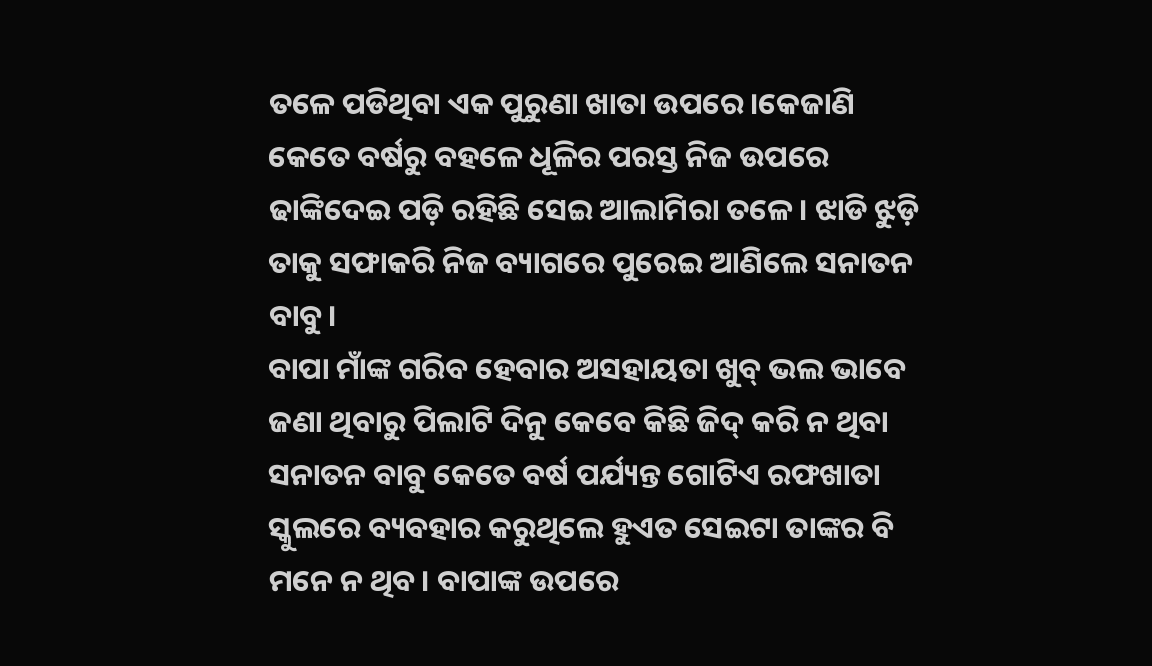ତଳେ ପଡିଥିବା ଏକ ପୁରୁଣା ଖାତା ଉପରେ।କେଜାଣି କେତେ ବର୍ଷରୁ ବହଳେ ଧୂଳିର ପରସ୍ତ ନିଜ ଉପରେ ଢାଙ୍କିଦେଇ ପଡ଼ି ରହିଛି ସେଇ ଆଲାମିରା ତଳେ। ଝାଡି ଝୁଡ଼ି ତାକୁ ସଫାକରି ନିଜ ବ୍ୟାଗରେ ପୁରେଇ ଆଣିଲେ ସନାତନ ବାବୁ।
ବାପା ମାଁଙ୍କ ଗରିବ ହେବାର ଅସହାୟତା ଖୁବ୍ ଭଲ ଭାବେ ଜଣା ଥିବାରୁ ପିଲାଟି ଦିନୁ କେବେ କିଛି ଜିଦ୍ କରି ନ ଥିବା ସନାତନ ବାବୁ କେତେ ବର୍ଷ ପର୍ଯ୍ୟନ୍ତ ଗୋଟିଏ ରଫଖାତା ସ୍କୁଲରେ ବ୍ୟବହାର କରୁଥିଲେ ହୁଏତ ସେଇଟା ତାଙ୍କର ବି ମନେ ନ ଥିବ। ବାପାଙ୍କ ଉପରେ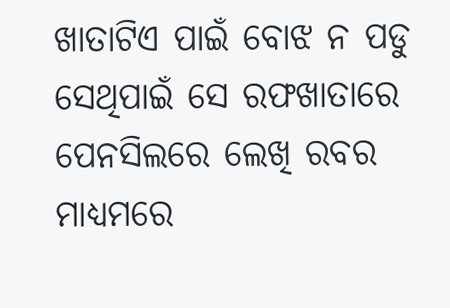ଖାତାଟିଏ ପାଇଁ ବୋଝ ନ ପଡୁ ସେଥିପାଇଁ ସେ ରଫଖାତାରେ ପେନସିଲରେ ଲେଖି ରବର ମାଧ୍ୟମରେ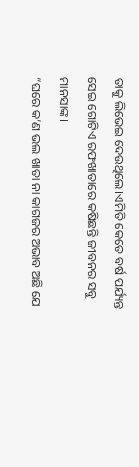ତାକୁ ଲିଭେଇ ଦେଉଥିଲେ।ଏମିତି କେତେ ବର୍ଷ ପର୍ଯ୍ୟନ୍ତ ସେଇ ଗୋଟିଏ ରଫଖାତାରେ କଷିଛନ୍ତି ଜୀବନର ସବୁ ମାନସାଙ୍କ।
“ଘରେ କ’ଣ ଭଲ ଖାତା ନା କାଗଜର ଅଭାବ ଅଛି ଯେ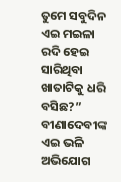ତୁମେ ସବୁଦିନ ଏଇ ମଇଳା ରଦି ହେଇ ସାରିଥିବା ଖାତାଟିକୁ ଧରି ବସିଛ?”
ବୀଣାଦେବୀଙ୍କ ଏଇ ଭଳି ଅଭିଯୋଗ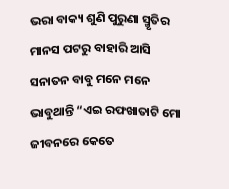ଭରା ବାକ୍ୟ ଶୁଣି ପୁରୁଣା ସ୍ମୃତିର ମାନସ ପଟରୁ ବାହାରି ଆସି ସନାତନ ବାବୁ ମନେ ମନେ
ଭାବୁଥାନ୍ତି “ଏଇ ରଫଖାତାଟି ମୋ ଜୀବନରେ କେତେ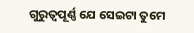ଗୁରୁତ୍ୱପୂର୍ଣ୍ଣ ଯେ ସେଇଟା ତୁମେ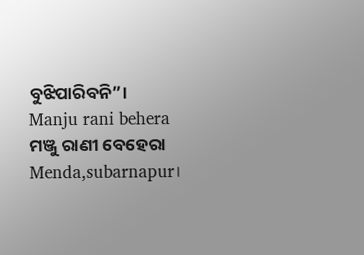ବୁଝିପାରିବନି”।
Manju rani behera ମଞ୍ଜୁ ରାଣୀ ବେହେରା
Menda,subarnapur।